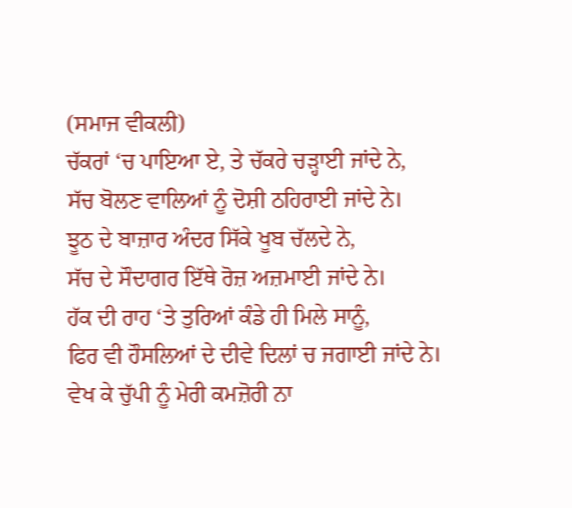(ਸਮਾਜ ਵੀਕਲੀ)
ਚੱਕਰਾਂ ‘ਚ ਪਾਇਆ ਏ, ਤੇ ਚੱਕਰੇ ਚੜ੍ਹਾਈ ਜਾਂਦੇ ਨੇ,
ਸੱਚ ਬੋਲਣ ਵਾਲਿਆਂ ਨੂੰ ਦੋਸ਼ੀ ਠਹਿਰਾਈ ਜਾਂਦੇ ਨੇ।
ਝੂਠ ਦੇ ਬਾਜ਼ਾਰ ਅੰਦਰ ਸਿੱਕੇ ਖੂਬ ਚੱਲਦੇ ਨੇ,
ਸੱਚ ਦੇ ਸੌਦਾਗਰ ਇੱਥੇ ਰੋਜ਼ ਅਜ਼ਮਾਈ ਜਾਂਦੇ ਨੇ।
ਹੱਕ ਦੀ ਰਾਹ ‘ਤੇ ਤੁਰਿਆਂ ਕੰਡੇ ਹੀ ਮਿਲੇ ਸਾਨੂੰ,
ਫਿਰ ਵੀ ਹੌਸਲਿਆਂ ਦੇ ਦੀਵੇ ਦਿਲਾਂ ਚ ਜਗਾਈ ਜਾਂਦੇ ਨੇ।
ਵੇਖ ਕੇ ਚੁੱਪੀ ਨੂੰ ਮੇਰੀ ਕਮਜ਼ੋਰੀ ਨਾ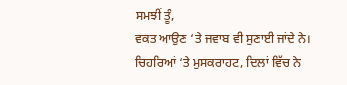ਸਮਝੀਂ ਤੂੰ,
ਵਕਤ ਆਉਣ ‘ਤੇ ਜਵਾਬ ਵੀ ਸੁਣਾਈ ਜਾਂਦੇ ਨੇ।
ਚਿਹਰਿਆਂ ‘ਤੇ ਮੁਸਕਰਾਹਟ, ਦਿਲਾਂ ਵਿੱਚ ਨੇ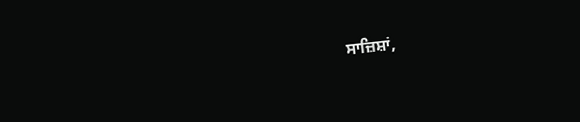ਸਾਜ਼ਿਸ਼ਾਂ,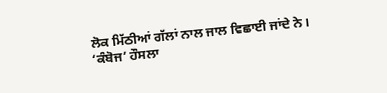ਲੋਕ ਮਿੱਠੀਆਂ ਗੱਲਾਂ ਨਾਲ ਜਾਲ ਵਿਛਾਈ ਜਾਂਦੇ ਨੇ।
‘ਕੰਬੋਜ’ ਹੌਸਲਾ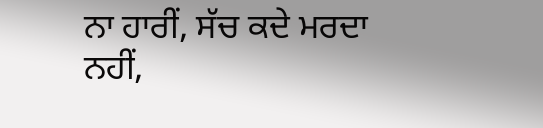ਨਾ ਹਾਰੀਂ, ਸੱਚ ਕਦੇ ਮਰਦਾ ਨਹੀਂ,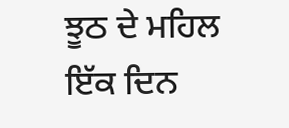ਝੂਠ ਦੇ ਮਹਿਲ ਇੱਕ ਦਿਨ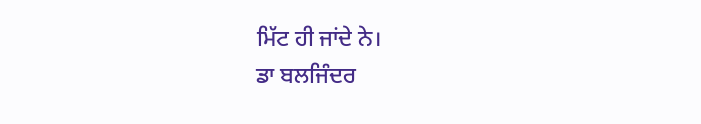ਮਿੱਟ ਹੀ ਜਾਂਦੇ ਨੇ।
ਡਾ ਬਲਜਿੰਦਰ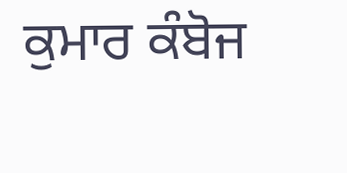ਕੁਮਾਰ ਕੰਬੋਜ